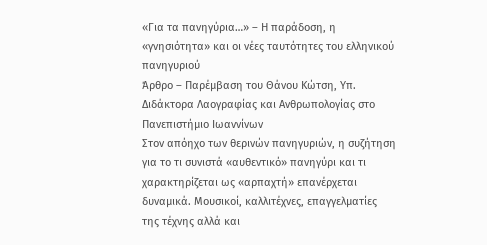«Για τα πανηγύρια…» – Η παράδοση, η «γνησιότητα» και οι νέες ταυτότητες του ελληνικού πανηγυριού
Άρθρο – Παρέμβαση του Θάνου Κώτση, Υπ. Διδάκτορα Λαογραφίας και Ανθρωπολογίας στο Πανεπιστήμιο Ιωαννίνων
Στον απόηχο των θερινών πανηγυριών, η συζήτηση για το τι συνιστά «αυθεντικό» πανηγύρι και τι χαρακτηρίζεται ως «αρπαχτή» επανέρχεται δυναμικά. Μουσικοί, καλλιτέχνες, επαγγελματίες της τέχνης αλλά και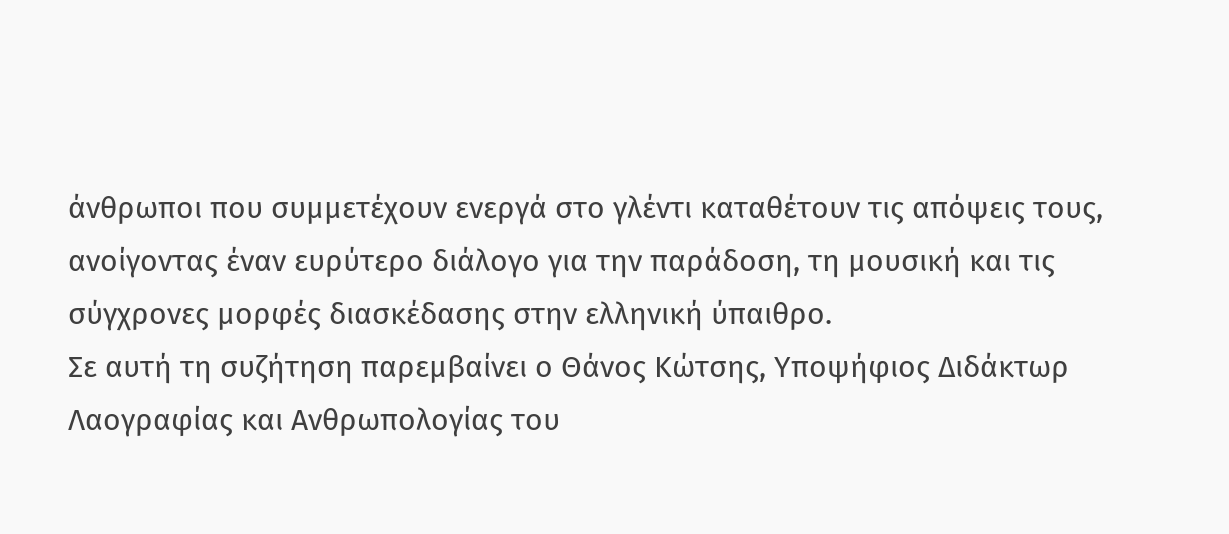άνθρωποι που συμμετέχουν ενεργά στο γλέντι καταθέτουν τις απόψεις τους, ανοίγοντας έναν ευρύτερο διάλογο για την παράδοση, τη μουσική και τις σύγχρονες μορφές διασκέδασης στην ελληνική ύπαιθρο.
Σε αυτή τη συζήτηση παρεμβαίνει ο Θάνος Κώτσης, Υποψήφιος Διδάκτωρ Λαογραφίας και Ανθρωπολογίας του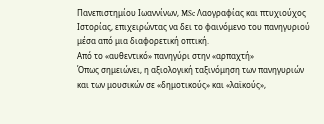Πανεπιστημίου Ιωαννίνων, MSc Λαογραφίας και πτυχιούχος Ιστορίας, επιχειρώντας να δει το φαινόμενο του πανηγυριού μέσα από μια διαφορετική οπτική.
Από το «αυθεντικό» πανηγύρι στην «αρπαχτή»
Όπως σημειώνει, η αξιολογική ταξινόμηση των πανηγυριών και των μουσικών σε «δημοτικούς» και «λαϊκούς»,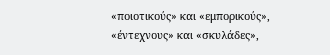«ποιοτικούς» και «εμπορικούς», «έντεχνους» και «σκυλάδες»,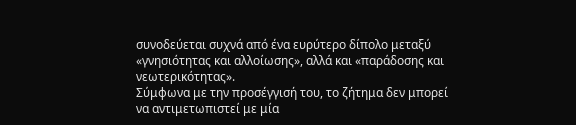συνοδεύεται συχνά από ένα ευρύτερο δίπολο μεταξύ «γνησιότητας και αλλοίωσης», αλλά και «παράδοσης και νεωτερικότητας».
Σύμφωνα με την προσέγγισή του, το ζήτημα δεν μπορεί να αντιμετωπιστεί με μία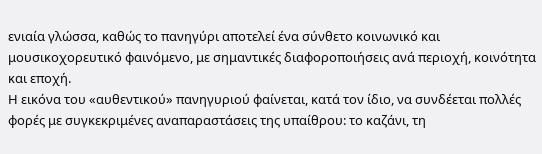ενιαία γλώσσα, καθώς το πανηγύρι αποτελεί ένα σύνθετο κοινωνικό και μουσικοχορευτικό φαινόμενο, με σημαντικές διαφοροποιήσεις ανά περιοχή, κοινότητα και εποχή.
Η εικόνα του «αυθεντικού» πανηγυριού φαίνεται, κατά τον ίδιο, να συνδέεται πολλές φορές με συγκεκριμένες αναπαραστάσεις της υπαίθρου: το καζάνι, τη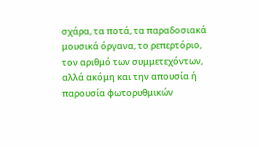σχάρα, τα ποτά, τα παραδοσιακά μουσικά όργανα, το ρεπερτόριο, τον αριθμό των συμμετεχόντων, αλλά ακόμη και την απουσία ή παρουσία φωτορυθμικών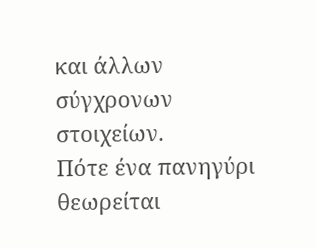και άλλων σύγχρονων στοιχείων.
Πότε ένα πανηγύρι θεωρείται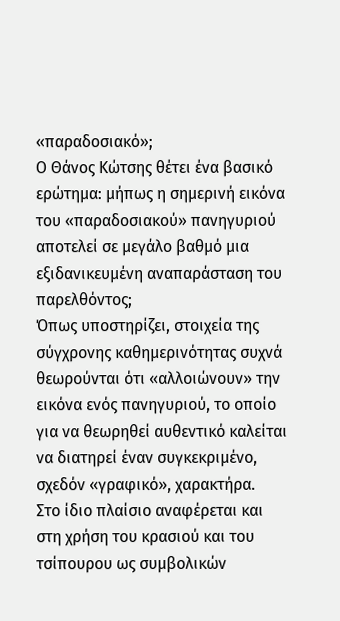«παραδοσιακό»;
Ο Θάνος Κώτσης θέτει ένα βασικό ερώτημα: μήπως η σημερινή εικόνα του «παραδοσιακού» πανηγυριού αποτελεί σε μεγάλο βαθμό μια εξιδανικευμένη αναπαράσταση του παρελθόντος;
Όπως υποστηρίζει, στοιχεία της σύγχρονης καθημερινότητας συχνά θεωρούνται ότι «αλλοιώνουν» την εικόνα ενός πανηγυριού, το οποίο για να θεωρηθεί αυθεντικό καλείται να διατηρεί έναν συγκεκριμένο, σχεδόν «γραφικό», χαρακτήρα.
Στο ίδιο πλαίσιο αναφέρεται και στη χρήση του κρασιού και του τσίπουρου ως συμβολικών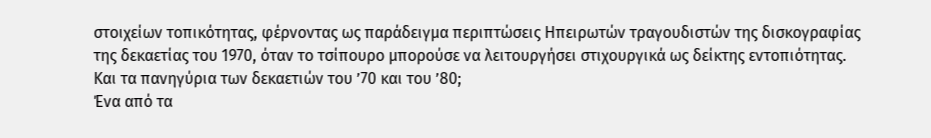στοιχείων τοπικότητας, φέρνοντας ως παράδειγμα περιπτώσεις Ηπειρωτών τραγουδιστών της δισκογραφίας της δεκαετίας του 1970, όταν το τσίπουρο μπορούσε να λειτουργήσει στιχουργικά ως δείκτης εντοπιότητας.
Και τα πανηγύρια των δεκαετιών του ’70 και του ’80;
Ένα από τα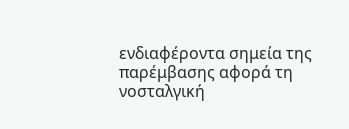ενδιαφέροντα σημεία της παρέμβασης αφορά τη νοσταλγική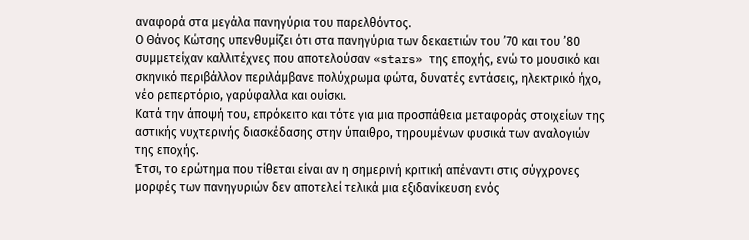αναφορά στα μεγάλα πανηγύρια του παρελθόντος.
Ο Θάνος Κώτσης υπενθυμίζει ότι στα πανηγύρια των δεκαετιών του ’70 και του ’80 συμμετείχαν καλλιτέχνες που αποτελούσαν «stars» της εποχής, ενώ το μουσικό και σκηνικό περιβάλλον περιλάμβανε πολύχρωμα φώτα, δυνατές εντάσεις, ηλεκτρικό ήχο, νέο ρεπερτόριο, γαρύφαλλα και ουίσκι.
Κατά την άποψή του, επρόκειτο και τότε για μια προσπάθεια μεταφοράς στοιχείων της αστικής νυχτερινής διασκέδασης στην ύπαιθρο, τηρουμένων φυσικά των αναλογιών της εποχής.
Έτσι, το ερώτημα που τίθεται είναι αν η σημερινή κριτική απέναντι στις σύγχρονες μορφές των πανηγυριών δεν αποτελεί τελικά μια εξιδανίκευση ενός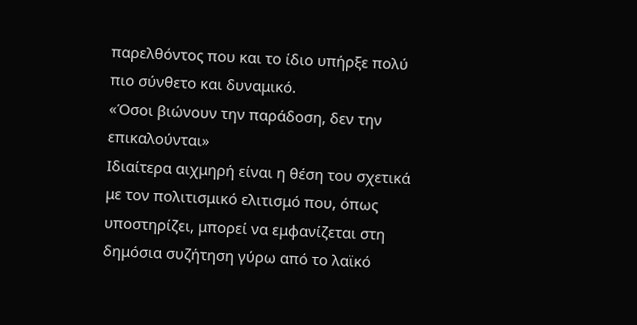παρελθόντος που και το ίδιο υπήρξε πολύ πιο σύνθετο και δυναμικό.
«Όσοι βιώνουν την παράδοση, δεν την επικαλούνται»
Ιδιαίτερα αιχμηρή είναι η θέση του σχετικά με τον πολιτισμικό ελιτισμό που, όπως υποστηρίζει, μπορεί να εμφανίζεται στη δημόσια συζήτηση γύρω από το λαϊκό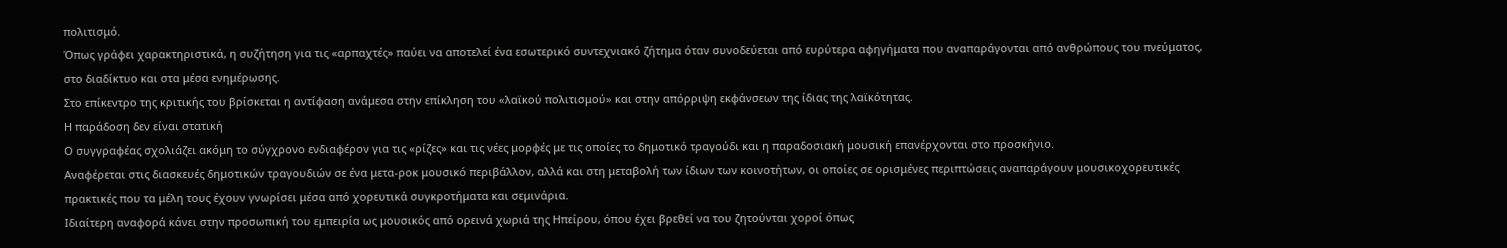πολιτισμό.
Όπως γράφει χαρακτηριστικά, η συζήτηση για τις «αρπαχτές» παύει να αποτελεί ένα εσωτερικό συντεχνιακό ζήτημα όταν συνοδεύεται από ευρύτερα αφηγήματα που αναπαράγονται από ανθρώπους του πνεύματος, στο διαδίκτυο και στα μέσα ενημέρωσης.
Στο επίκεντρο της κριτικής του βρίσκεται η αντίφαση ανάμεσα στην επίκληση του «λαϊκού πολιτισμού» και στην απόρριψη εκφάνσεων της ίδιας της λαϊκότητας.
Η παράδοση δεν είναι στατική
Ο συγγραφέας σχολιάζει ακόμη το σύγχρονο ενδιαφέρον για τις «ρίζες» και τις νέες μορφές με τις οποίες το δημοτικό τραγούδι και η παραδοσιακή μουσική επανέρχονται στο προσκήνιο.
Αναφέρεται στις διασκευές δημοτικών τραγουδιών σε ένα μετα-ροκ μουσικό περιβάλλον, αλλά και στη μεταβολή των ίδιων των κοινοτήτων, οι οποίες σε ορισμένες περιπτώσεις αναπαράγουν μουσικοχορευτικές πρακτικές που τα μέλη τους έχουν γνωρίσει μέσα από χορευτικά συγκροτήματα και σεμινάρια.
Ιδιαίτερη αναφορά κάνει στην προσωπική του εμπειρία ως μουσικός από ορεινά χωριά της Ηπείρου, όπου έχει βρεθεί να του ζητούνται χοροί όπως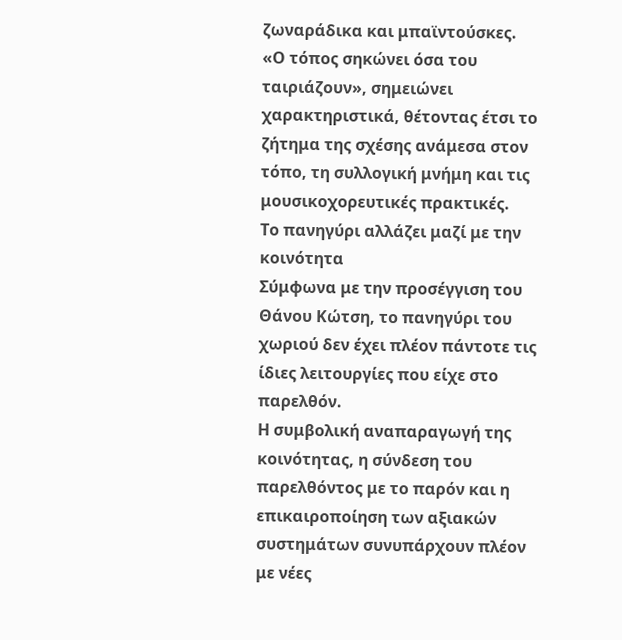ζωναράδικα και μπαϊντούσκες.
«Ο τόπος σηκώνει όσα του ταιριάζουν», σημειώνει χαρακτηριστικά, θέτοντας έτσι το ζήτημα της σχέσης ανάμεσα στον τόπο, τη συλλογική μνήμη και τις μουσικοχορευτικές πρακτικές.
Το πανηγύρι αλλάζει μαζί με την κοινότητα
Σύμφωνα με την προσέγγιση του Θάνου Κώτση, το πανηγύρι του χωριού δεν έχει πλέον πάντοτε τις ίδιες λειτουργίες που είχε στο παρελθόν.
Η συμβολική αναπαραγωγή της κοινότητας, η σύνδεση του παρελθόντος με το παρόν και η επικαιροποίηση των αξιακών συστημάτων συνυπάρχουν πλέον με νέες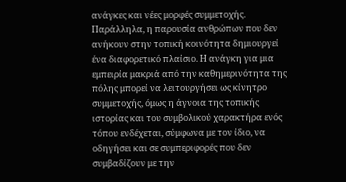ανάγκες και νέες μορφές συμμετοχής.
Παράλληλα, η παρουσία ανθρώπων που δεν ανήκουν στην τοπική κοινότητα δημιουργεί ένα διαφορετικό πλαίσιο. Η ανάγκη για μια εμπειρία μακριά από την καθημερινότητα της πόλης μπορεί να λειτουργήσει ως κίνητρο συμμετοχής, όμως η άγνοια της τοπικής ιστορίας και του συμβολικού χαρακτήρα ενός τόπου ενδέχεται, σύμφωνα με τον ίδιο, να οδηγήσει και σε συμπεριφορές που δεν συμβαδίζουν με την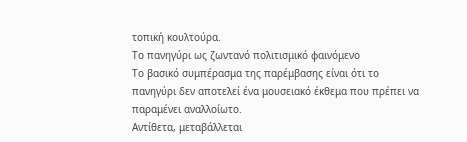τοπική κουλτούρα.
Το πανηγύρι ως ζωντανό πολιτισμικό φαινόμενο
Το βασικό συμπέρασμα της παρέμβασης είναι ότι το πανηγύρι δεν αποτελεί ένα μουσειακό έκθεμα που πρέπει να παραμένει αναλλοίωτο.
Αντίθετα, μεταβάλλεται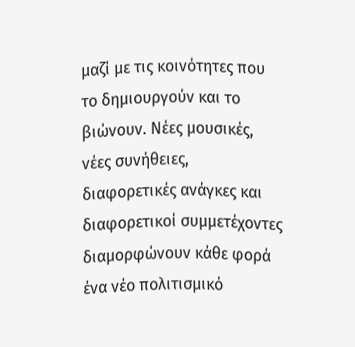μαζί με τις κοινότητες που το δημιουργούν και το βιώνουν. Νέες μουσικές, νέες συνήθειες, διαφορετικές ανάγκες και διαφορετικοί συμμετέχοντες διαμορφώνουν κάθε φορά ένα νέο πολιτισμικό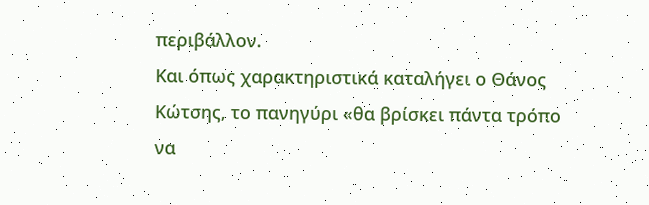περιβάλλον.
Και όπως χαρακτηριστικά καταλήγει ο Θάνος Κώτσης, το πανηγύρι «θα βρίσκει πάντα τρόπο να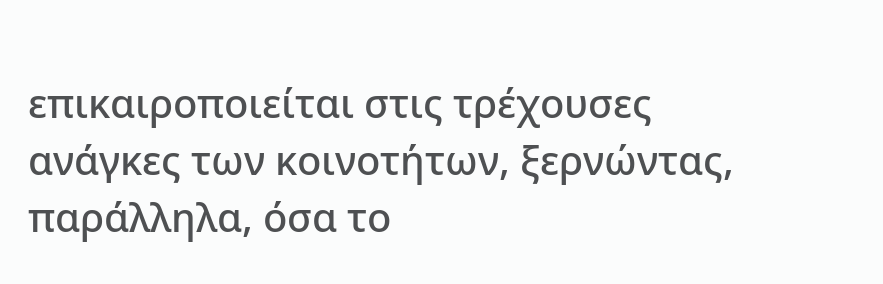επικαιροποιείται στις τρέχουσες ανάγκες των κοινοτήτων, ξερνώντας, παράλληλα, όσα το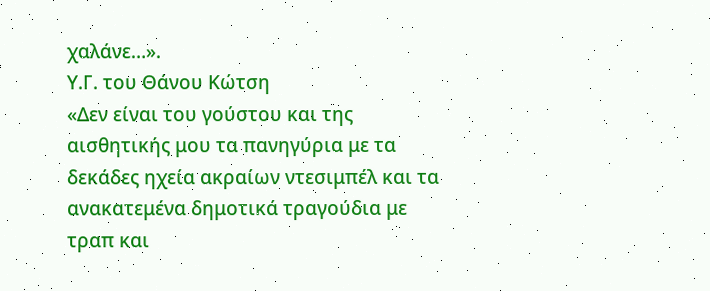χαλάνε…».
Υ.Γ. του Θάνου Κώτση
«Δεν είναι του γούστου και της αισθητικής μου τα πανηγύρια με τα δεκάδες ηχεία ακραίων ντεσιμπέλ και τα ανακατεμένα δημοτικά τραγούδια με τραπ και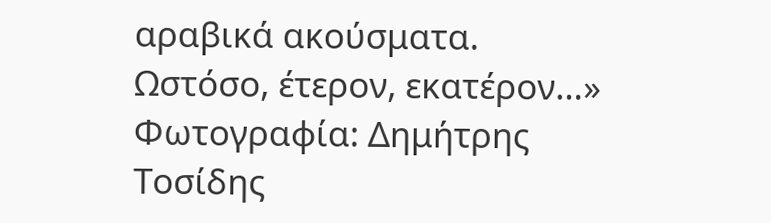αραβικά ακούσματα. Ωστόσο, έτερον, εκατέρον…»
Φωτογραφία: Δημήτρης Τοσίδης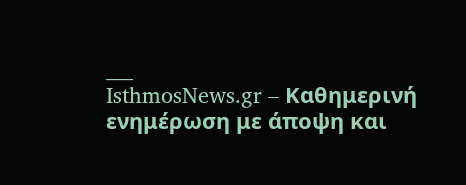___
IsthmosNews.gr – Καθημερινή ενημέρωση με άποψη και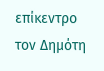επίκεντρο τον Δημότη